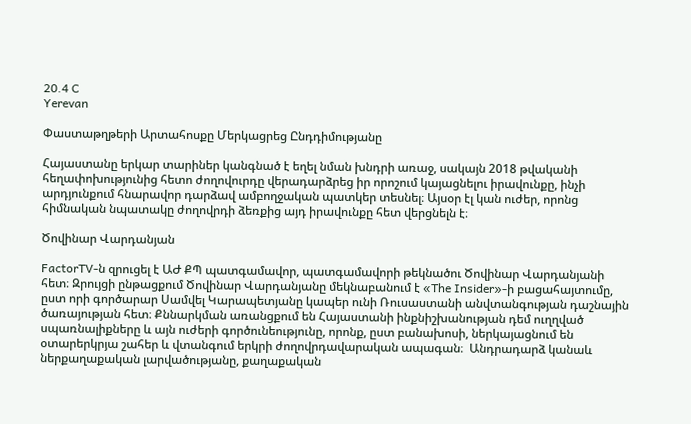20.4 C
Yerevan

Փաստաթղթերի Արտահոսքը Մերկացրեց Ընդդիմությանը

Հայաստանը երկար տարիներ կանգնած է եղել նման խնդրի առաջ, սակայն 2018 թվականի հեղափոխությունից հետո ժողովուրդը վերադարձրեց իր որոշում կայացնելու իրավունքը, ինչի արդյունքում հնարավոր դարձավ ամբողջական պատկեր տեսնել։ Այսօր էլ կան ուժեր, որոնց հիմնական նպատակը ժողովրդի ձեռքից այդ իրավունքը հետ վերցնելն է։

Ծովինար Վարդանյան

FactorTV‑ն զրուցել է ԱԺ ՔՊ պատգամավոր, պատգամավորի թեկնածու Ծովինար Վարդանյանի հետ։ Զրույցի ընթացքում Ծովինար Վարդանյանը մեկնաբանում է «The Insider»-ի բացահայտումը, ըստ որի գործարար Սամվել Կարապետյանը կապեր ունի Ռուսաստանի անվտանգության դաշնային ծառայության հետ։ Քննարկման առանցքում են Հայաստանի ինքնիշխանության դեմ ուղղված սպառնալիքները և այն ուժերի գործունեությունը, որոնք, ըստ բանախոսի, ներկայացնում են օտարերկրյա շահեր և վտանգում երկրի ժողովրդավարական ապագան։  Անդրադարձ կանաև ներքաղաքական լարվածությանը, քաղաքական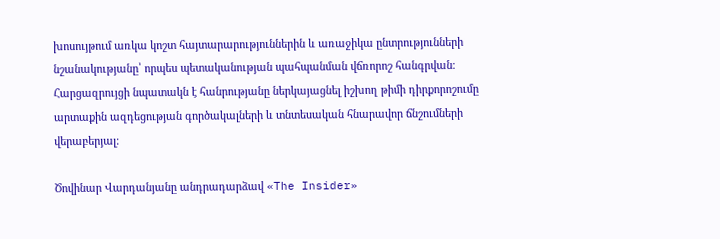խոսույթում առկա կոշտ հայտարարություններին և առաջիկա ընտրությունների նշանակությանը՝ որպես պետականության պահպանման վճռորոշ հանգրվան։ Հարցազրույցի նպատակն է հանրությանը ներկայացնել իշխող թիմի դիրքորոշումը արտաքին ազդեցության գործակալների և տնտեսական հնարավոր ճնշումների վերաբերյալ։

Ծովինար Վարդանյանը անդրադարձավ «The Insider»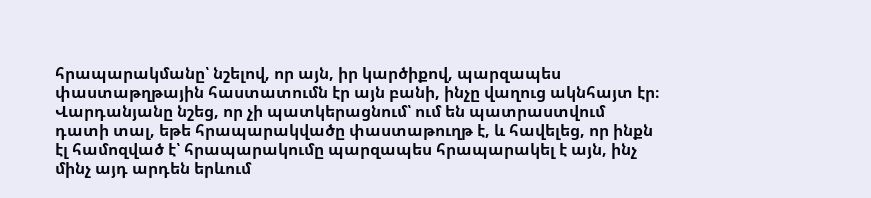հրապարակմանը՝ նշելով, որ այն, իր կարծիքով, պարզապես փաստաթղթային հաստատումն էր այն բանի, ինչը վաղուց ակնհայտ էր։ Վարդանյանը նշեց, որ չի պատկերացնում՝ ում են պատրաստվում դատի տալ, եթե հրապարակվածը փաստաթուղթ է, և հավելեց, որ ինքն էլ համոզված է՝ հրապարակումը պարզապես հրապարակել է այն, ինչ մինչ այդ արդեն երևում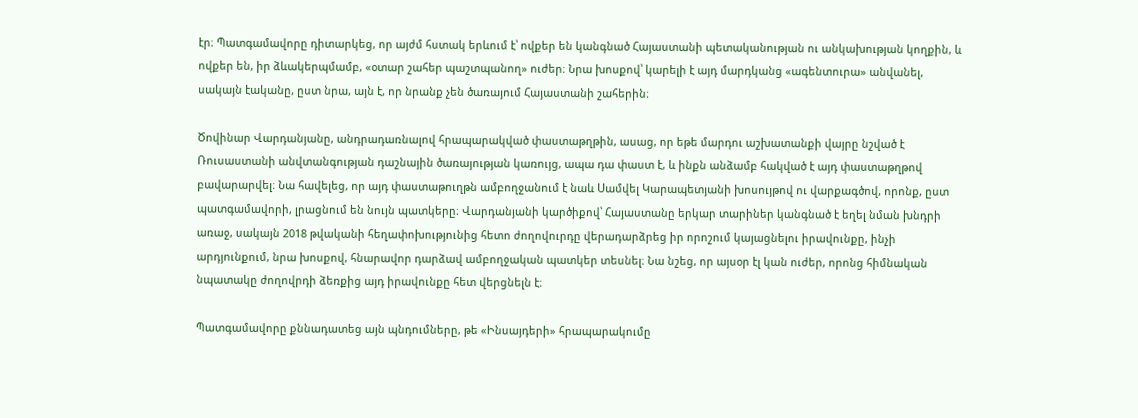էր։ Պատգամավորը դիտարկեց, որ այժմ հստակ երևում է՝ ովքեր են կանգնած Հայաստանի պետականության ու անկախության կողքին, և ովքեր են, իր ձևակերպմամբ, «օտար շահեր պաշտպանող» ուժեր։ Նրա խոսքով՝ կարելի է այդ մարդկանց «ագենտուրա» անվանել, սակայն էականը, ըստ նրա, այն է, որ նրանք չեն ծառայում Հայաստանի շահերին։

Ծովինար Վարդանյանը, անդրադառնալով հրապարակված փաստաթղթին, ասաց, որ եթե մարդու աշխատանքի վայրը նշված է Ռուսաստանի անվտանգության դաշնային ծառայության կառույց, ապա դա փաստ է, և ինքն անձամբ հակված է այդ փաստաթղթով բավարարվել։ Նա հավելեց, որ այդ փաստաթուղթն ամբողջանում է նաև Սամվել Կարապետյանի խոսույթով ու վարքագծով, որոնք, ըստ պատգամավորի, լրացնում են նույն պատկերը։ Վարդանյանի կարծիքով՝ Հայաստանը երկար տարիներ կանգնած է եղել նման խնդրի առաջ, սակայն 2018 թվականի հեղափոխությունից հետո ժողովուրդը վերադարձրեց իր որոշում կայացնելու իրավունքը, ինչի արդյունքում, նրա խոսքով, հնարավոր դարձավ ամբողջական պատկեր տեսնել։ Նա նշեց, որ այսօր էլ կան ուժեր, որոնց հիմնական նպատակը ժողովրդի ձեռքից այդ իրավունքը հետ վերցնելն է։

Պատգամավորը քննադատեց այն պնդումները, թե «Ինսայդերի» հրապարակումը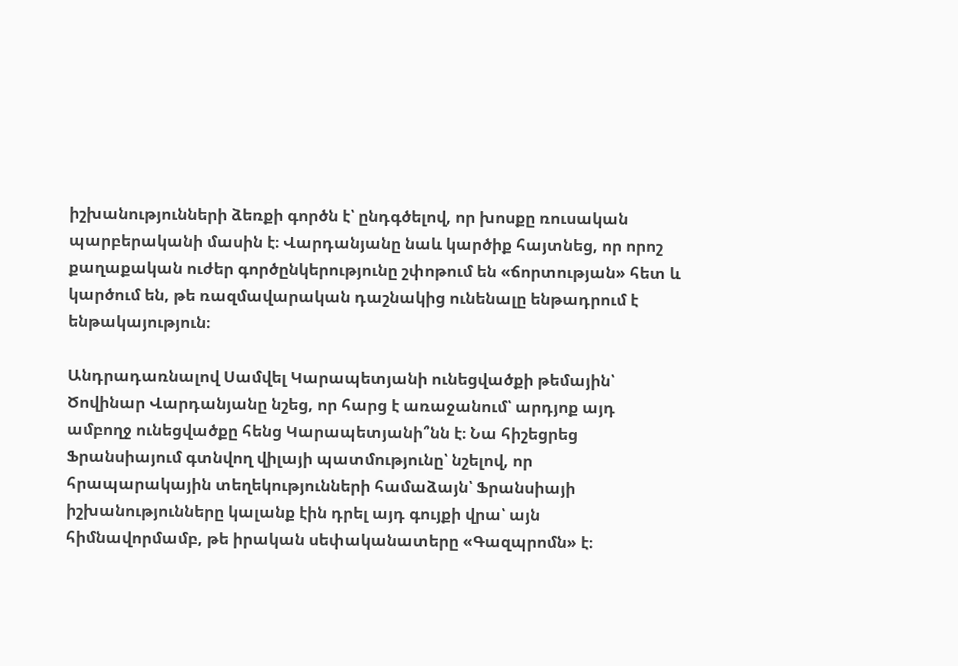իշխանությունների ձեռքի գործն է՝ ընդգծելով, որ խոսքը ռուսական պարբերականի մասին է։ Վարդանյանը նաև կարծիք հայտնեց, որ որոշ քաղաքական ուժեր գործընկերությունը շփոթում են «ճորտության» հետ և կարծում են, թե ռազմավարական դաշնակից ունենալը ենթադրում է ենթակայություն։

Անդրադառնալով Սամվել Կարապետյանի ունեցվածքի թեմային՝ Ծովինար Վարդանյանը նշեց, որ հարց է առաջանում՝ արդյոք այդ ամբողջ ունեցվածքը հենց Կարապետյանի՞նն է։ Նա հիշեցրեց Ֆրանսիայում գտնվող վիլայի պատմությունը՝ նշելով, որ հրապարակային տեղեկությունների համաձայն՝ Ֆրանսիայի իշխանությունները կալանք էին դրել այդ գույքի վրա՝ այն հիմնավորմամբ, թե իրական սեփականատերը «Գազպրոմն» է։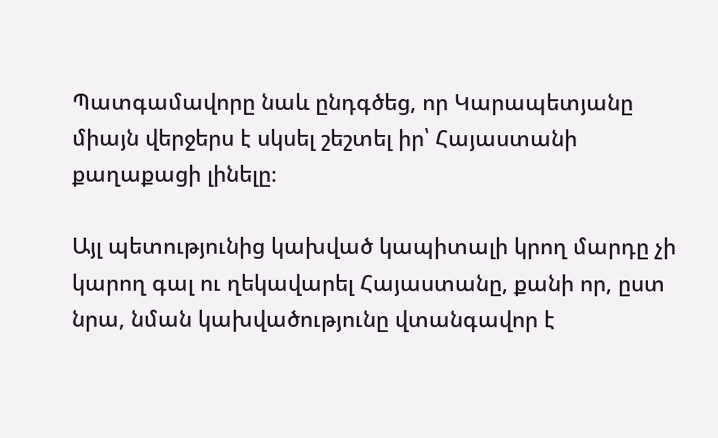Պատգամավորը նաև ընդգծեց, որ Կարապետյանը միայն վերջերս է սկսել շեշտել իր՝ Հայաստանի քաղաքացի լինելը։

Այլ պետությունից կախված կապիտալի կրող մարդը չի կարող գալ ու ղեկավարել Հայաստանը, քանի որ, ըստ նրա, նման կախվածությունը վտանգավոր է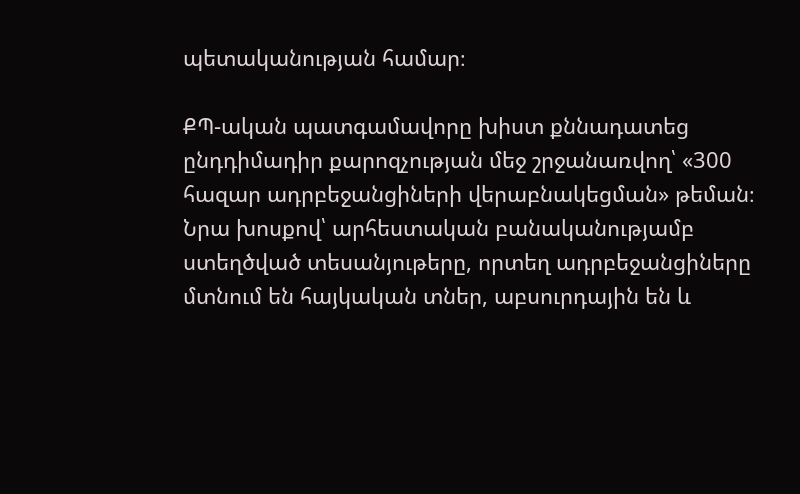պետականության համար։

ՔՊ-ական պատգամավորը խիստ քննադատեց ընդդիմադիր քարոզչության մեջ շրջանառվող՝ «300 հազար ադրբեջանցիների վերաբնակեցման» թեման։ Նրա խոսքով՝ արհեստական բանականությամբ ստեղծված տեսանյութերը, որտեղ ադրբեջանցիները մտնում են հայկական տներ, աբսուրդային են և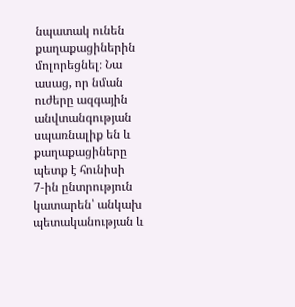նպատակ ունեն քաղաքացիներին մոլորեցնել։ Նա ասաց, որ նման ուժերը ազգային անվտանգության սպառնալիք են և քաղաքացիները պետք է հունիսի 7‑ին ընտրություն կատարեն՝ անկախ պետականության և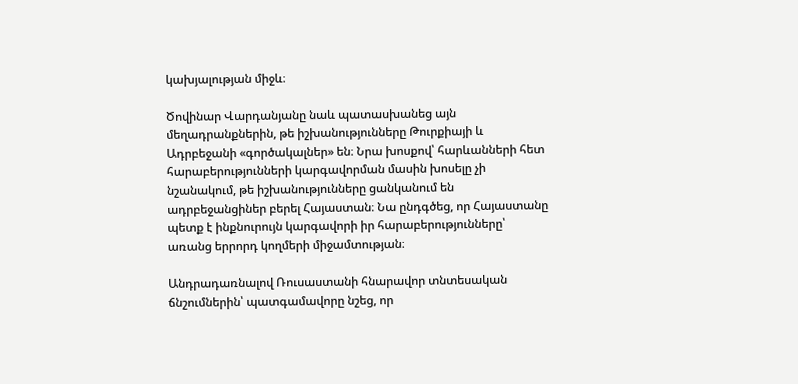կախյալության միջև։

Ծովինար Վարդանյանը նաև պատասխանեց այն մեղադրանքներին, թե իշխանությունները Թուրքիայի և Ադրբեջանի «գործակալներ» են։ Նրա խոսքով՝ հարևանների հետ հարաբերությունների կարգավորման մասին խոսելը չի նշանակում, թե իշխանությունները ցանկանում են ադրբեջանցիներ բերել Հայաստան։ Նա ընդգծեց, որ Հայաստանը պետք է ինքնուրույն կարգավորի իր հարաբերությունները՝ առանց երրորդ կողմերի միջամտության։

Անդրադառնալով Ռուսաստանի հնարավոր տնտեսական ճնշումներին՝ պատգամավորը նշեց, որ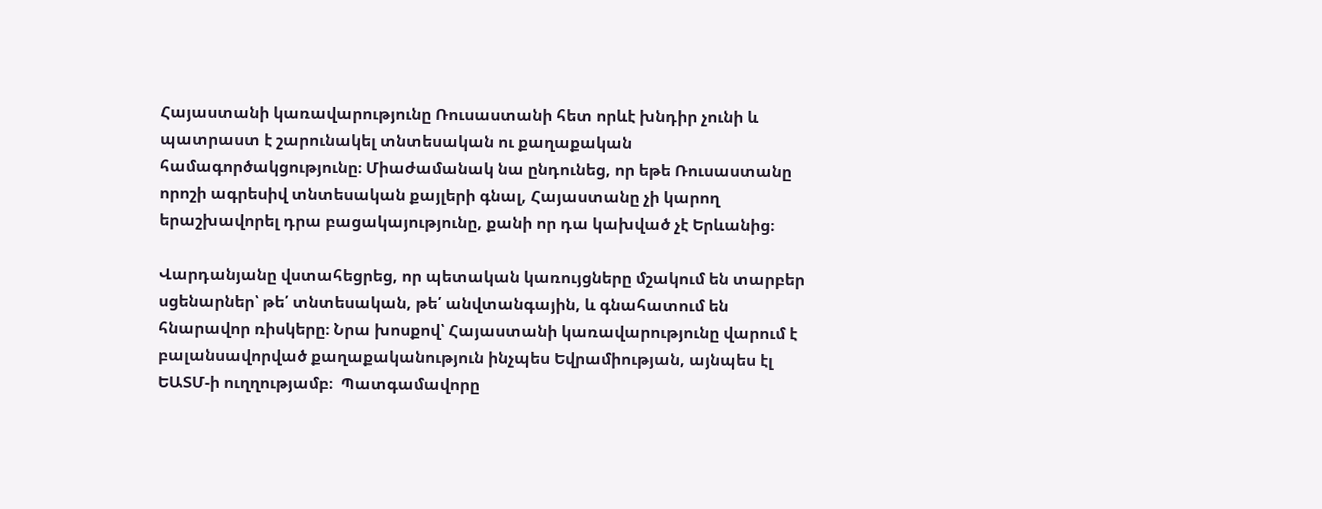Հայաստանի կառավարությունը Ռուսաստանի հետ որևէ խնդիր չունի և պատրաստ է շարունակել տնտեսական ու քաղաքական համագործակցությունը։ Միաժամանակ նա ընդունեց, որ եթե Ռուսաստանը որոշի ագրեսիվ տնտեսական քայլերի գնալ, Հայաստանը չի կարող երաշխավորել դրա բացակայությունը, քանի որ դա կախված չէ Երևանից։

Վարդանյանը վստահեցրեց, որ պետական կառույցները մշակում են տարբեր սցենարներ՝ թե՛ տնտեսական, թե՛ անվտանգային, և գնահատում են հնարավոր ռիսկերը։ Նրա խոսքով՝ Հայաստանի կառավարությունը վարում է բալանսավորված քաղաքականություն ինչպես Եվրամիության, այնպես էլ ԵԱՏՄ‑ի ուղղությամբ։  Պատգամավորը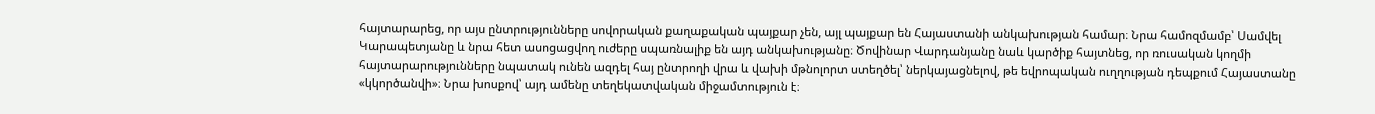հայտարարեց, որ այս ընտրությունները սովորական քաղաքական պայքար չեն, այլ պայքար են Հայաստանի անկախության համար։ Նրա համոզմամբ՝ Սամվել Կարապետյանը և նրա հետ ասոցացվող ուժերը սպառնալիք են այդ անկախությանը։ Ծովինար Վարդանյանը նաև կարծիք հայտնեց, որ ռուսական կողմի հայտարարությունները նպատակ ունեն ազդել հայ ընտրողի վրա և վախի մթնոլորտ ստեղծել՝ ներկայացնելով, թե եվրոպական ուղղության դեպքում Հայաստանը «կկործանվի»։ Նրա խոսքով՝ այդ ամենը տեղեկատվական միջամտություն է։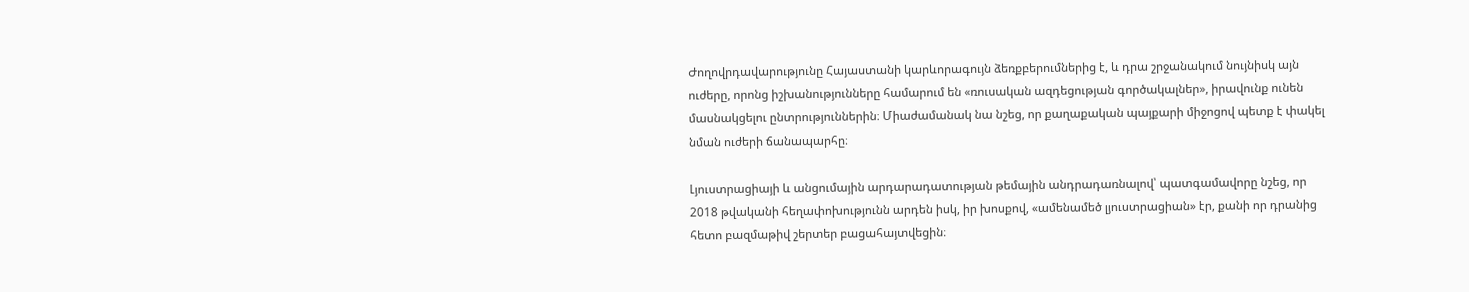Ժողովրդավարությունը Հայաստանի կարևորագույն ձեռքբերումներից է, և դրա շրջանակում նույնիսկ այն ուժերը, որոնց իշխանությունները համարում են «ռուսական ազդեցության գործակալներ», իրավունք ունեն մասնակցելու ընտրություններին։ Միաժամանակ նա նշեց, որ քաղաքական պայքարի միջոցով պետք է փակել նման ուժերի ճանապարհը։

Լյուստրացիայի և անցումային արդարադատության թեմային անդրադառնալով՝ պատգամավորը նշեց, որ 2018 թվականի հեղափոխությունն արդեն իսկ, իր խոսքով, «ամենամեծ լյուստրացիան» էր, քանի որ դրանից հետո բազմաթիվ շերտեր բացահայտվեցին։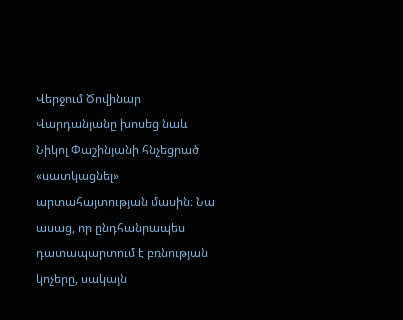Վերջում Ծովինար Վարդանյանը խոսեց նաև Նիկոլ Փաշինյանի հնչեցրած «սատկացնել» արտահայտության մասին։ Նա ասաց, որ ընդհանրապես դատապարտում է բռնության կոչերը, սակայն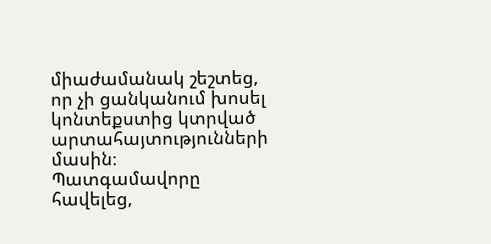միաժամանակ շեշտեց, որ չի ցանկանում խոսել կոնտեքստից կտրված արտահայտությունների մասին։ Պատգամավորը հավելեց,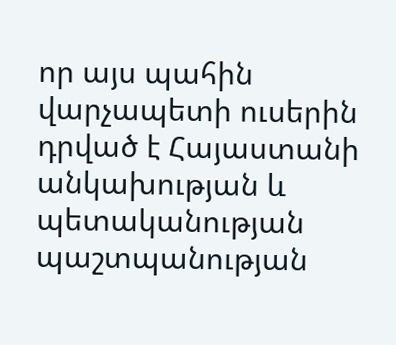որ այս պահին վարչապետի ուսերին դրված է Հայաստանի անկախության և պետականության պաշտպանության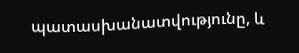պատասխանատվությունը, և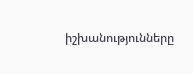իշխանությունները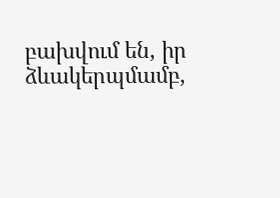բախվում են, իր ձևակերպմամբ,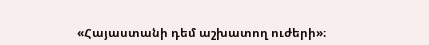«Հայաստանի դեմ աշխատող ուժերի»։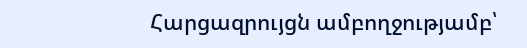Հարցազրույցն ամբողջությամբ՝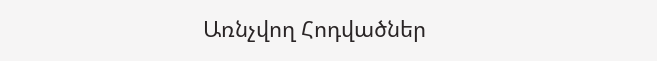Առնչվող Հոդվածներ